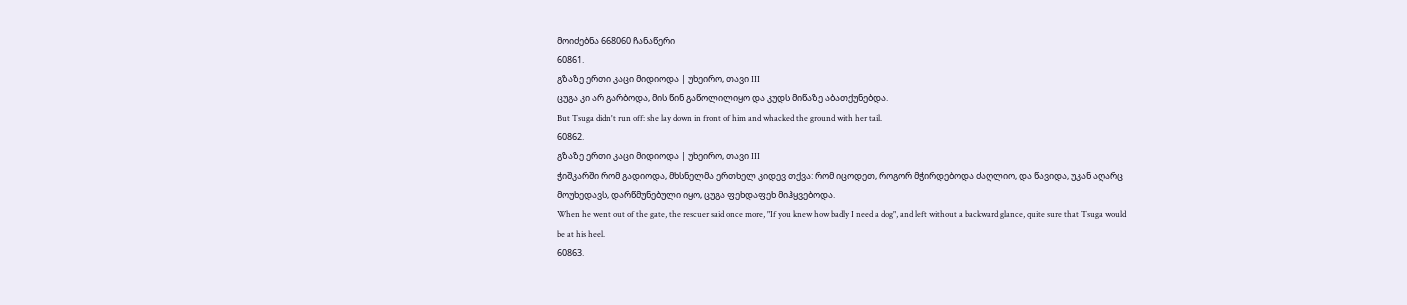მოიძებნა 668060 ჩანაწერი
60861.
გზაზე ერთი კაცი მიდიოდა | უხეირო, თავი III
ცუგა კი არ გარბოდა, მის წინ გაწოლილიყო და კუდს მიწაზე აბათქუნებდა.
But Tsuga didn't run off: she lay down in front of him and whacked the ground with her tail.
60862.
გზაზე ერთი კაცი მიდიოდა | უხეირო, თავი III
ჭიშკარში რომ გადიოდა, მხსნელმა ერთხელ კიდევ თქვა: რომ იცოდეთ, როგორ მჭირდებოდა ძაღლიო, და წავიდა, უკან აღარც მოუხედავს, დარწმუნებული იყო, ცუგა ფეხდაფეხ მიჰყვებოდა.
When he went out of the gate, the rescuer said once more, "If you knew how badly I need a dog", and left without a backward glance, quite sure that Tsuga would be at his heel.
60863.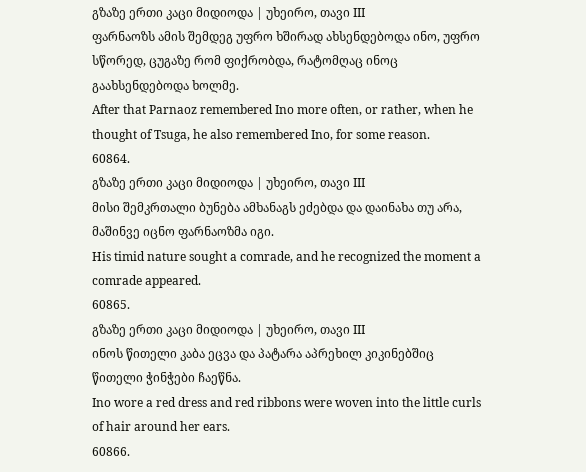გზაზე ერთი კაცი მიდიოდა | უხეირო, თავი III
ფარნაოზს ამის შემდეგ უფრო ხშირად ახსენდებოდა ინო, უფრო სწორედ, ცუგაზე რომ ფიქრობდა, რატომღაც ინოც გაახსენდებოდა ხოლმე.
After that Parnaoz remembered Ino more often, or rather, when he thought of Tsuga, he also remembered Ino, for some reason.
60864.
გზაზე ერთი კაცი მიდიოდა | უხეირო, თავი III
მისი შემკრთალი ბუნება ამხანაგს ეძებდა და დაინახა თუ არა, მაშინვე იცნო ფარნაოზმა იგი.
His timid nature sought a comrade, and he recognized the moment a comrade appeared.
60865.
გზაზე ერთი კაცი მიდიოდა | უხეირო, თავი III
ინოს წითელი კაბა ეცვა და პატარა აპრეხილ კიკინებშიც წითელი ჭინჭები ჩაეწნა.
Ino wore a red dress and red ribbons were woven into the little curls of hair around her ears.
60866.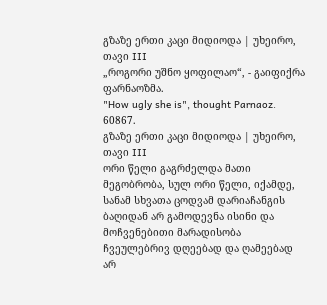გზაზე ერთი კაცი მიდიოდა | უხეირო, თავი III
„როგორი უშნო ყოფილაო“, - გაიფიქრა ფარნაოზმა.
"How ugly she is", thought Parnaoz.
60867.
გზაზე ერთი კაცი მიდიოდა | უხეირო, თავი III
ორი წელი გაგრძელდა მათი მეგობრობა, სულ ორი წელი, იქამდე, სანამ სხვათა ცოდვამ დარიაჩანგის ბაღიდან არ გამოდევნა ისინი და მოჩვენებითი მარადისობა ჩვეულებრივ დღეებად და ღამეებად არ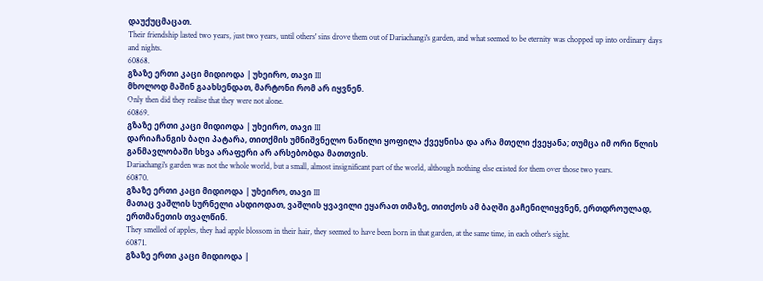დაუქუცმაცათ.
Their friendship lasted two years, just two years, until others' sins drove them out of Dariachangi's garden, and what seemed to be eternity was chopped up into ordinary days and nights.
60868.
გზაზე ერთი კაცი მიდიოდა | უხეირო, თავი III
მხოლოდ მაშინ გაახსენდათ, მარტონი რომ არ იყვნენ.
Only then did they realise that they were not alone.
60869.
გზაზე ერთი კაცი მიდიოდა | უხეირო, თავი III
დარიაჩანგის ბაღი პატარა, თითქმის უმნიშვნელო ნაწილი ყოფილა ქვეყნისა და არა მთელი ქვეყანა; თუმცა იმ ორი წლის განმავლობაში სხვა არაფერი არ არსებობდა მათთვის.
Dariachangi's garden was not the whole world, but a small, almost insignificant part of the world, although nothing else existed for them over those two years.
60870.
გზაზე ერთი კაცი მიდიოდა | უხეირო, თავი III
მათაც ვაშლის სურნელი ასდიოდათ, ვაშლის ყვავილი ეყარათ თმაზე, თითქოს ამ ბაღში გაჩენილიყვნენ, ერთდროულად, ერთმანეთის თვალწინ.
They smelled of apples, they had apple blossom in their hair, they seemed to have been born in that garden, at the same time, in each other's sight.
60871.
გზაზე ერთი კაცი მიდიოდა |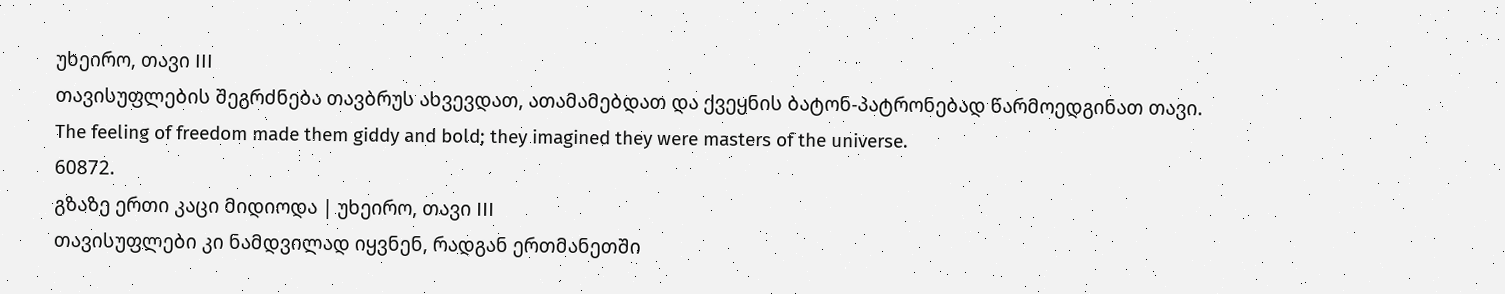უხეირო, თავი III
თავისუფლების შეგრძნება თავბრუს ახვევდათ, ათამამებდათ და ქვეყნის ბატონ-პატრონებად წარმოედგინათ თავი.
The feeling of freedom made them giddy and bold; they imagined they were masters of the universe.
60872.
გზაზე ერთი კაცი მიდიოდა | უხეირო, თავი III
თავისუფლები კი ნამდვილად იყვნენ, რადგან ერთმანეთში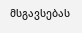მსგავსებას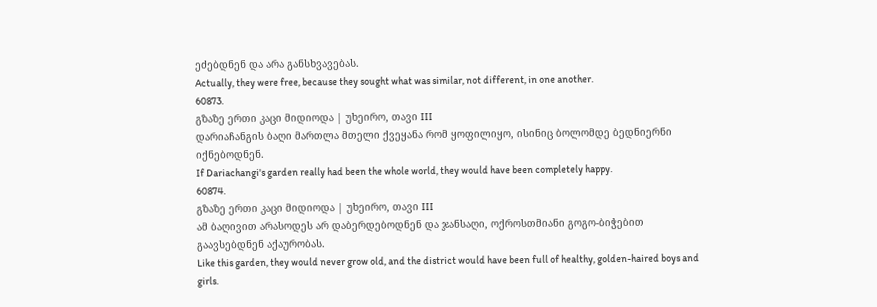ეძებდნენ და არა განსხვავებას.
Actually, they were free, because they sought what was similar, not different, in one another.
60873.
გზაზე ერთი კაცი მიდიოდა | უხეირო, თავი III
დარიაჩანგის ბაღი მართლა მთელი ქვეყანა რომ ყოფილიყო, ისინიც ბოლომდე ბედნიერნი იქნებოდნენ.
If Dariachangi's garden really had been the whole world, they would have been completely happy.
60874.
გზაზე ერთი კაცი მიდიოდა | უხეირო, თავი III
ამ ბაღივით არასოდეს არ დაბერდებოდნენ და ჯანსაღი, ოქროსთმიანი გოგო-ბიჭებით გაავსებდნენ აქაურობას.
Like this garden, they would never grow old, and the district would have been full of healthy, golden-haired boys and girls.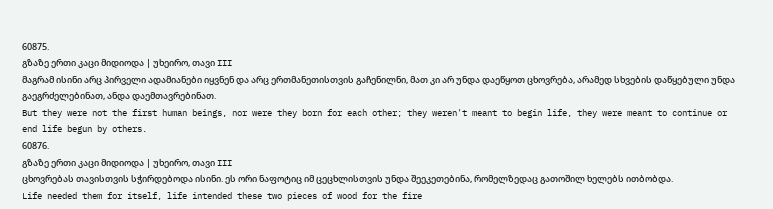60875.
გზაზე ერთი კაცი მიდიოდა | უხეირო, თავი III
მაგრამ ისინი არც პირველი ადამიანები იყვნენ და არც ერთმანეთისთვის გაჩენილნი, მათ კი არ უნდა დაეწყოთ ცხოვრება, არამედ სხვების დაწყებული უნდა გაეგრძელებინათ, ანდა დაემთავრებინათ.
But they were not the first human beings, nor were they born for each other; they weren't meant to begin life, they were meant to continue or end life begun by others.
60876.
გზაზე ერთი კაცი მიდიოდა | უხეირო, თავი III
ცხოვრებას თავისთვის სჭირდებოდა ისინი. ეს ორი ნაფოტიც იმ ცეცხლისთვის უნდა შეეკეთებინა, რომელზედაც გათოშილ ხელებს ითბობდა.
Life needed them for itself, life intended these two pieces of wood for the fire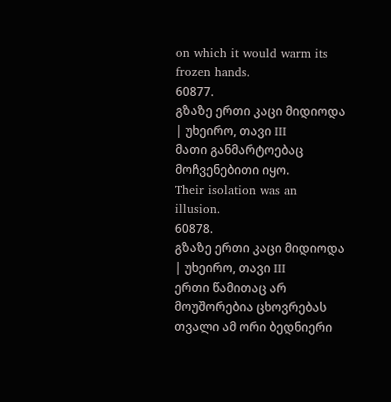on which it would warm its frozen hands.
60877.
გზაზე ერთი კაცი მიდიოდა | უხეირო, თავი III
მათი განმარტოებაც მოჩვენებითი იყო.
Their isolation was an illusion.
60878.
გზაზე ერთი კაცი მიდიოდა | უხეირო, თავი III
ერთი წამითაც არ მოუშორებია ცხოვრებას თვალი ამ ორი ბედნიერი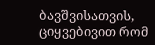ბავშვისათვის, ციყვებივით რომ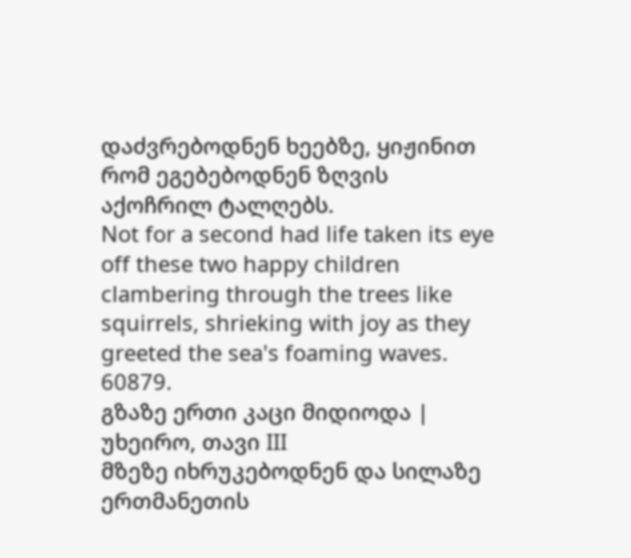დაძვრებოდნენ ხეებზე, ყიჟინით რომ ეგებებოდნენ ზღვის აქოჩრილ ტალღებს.
Not for a second had life taken its eye off these two happy children clambering through the trees like squirrels, shrieking with joy as they greeted the sea's foaming waves.
60879.
გზაზე ერთი კაცი მიდიოდა | უხეირო, თავი III
მზეზე იხრუკებოდნენ და სილაზე ერთმანეთის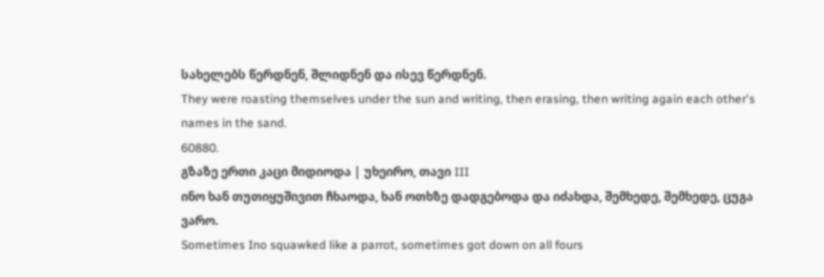სახელებს წერდნენ, შლიდნენ და ისევ წერდნენ.
They were roasting themselves under the sun and writing, then erasing, then writing again each other's names in the sand.
60880.
გზაზე ერთი კაცი მიდიოდა | უხეირო, თავი III
ინო ხან თუთიყუშივით ჩხაოდა, ხან ოთხზე დადგებოდა და იძახდა, შემხედე, შემხედე, ცუგა ვარო.
Sometimes Ino squawked like a parrot, sometimes got down on all fours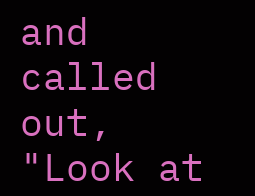and called out, "Look at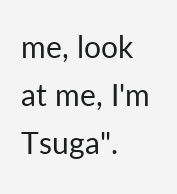me, look at me, I'm Tsuga".